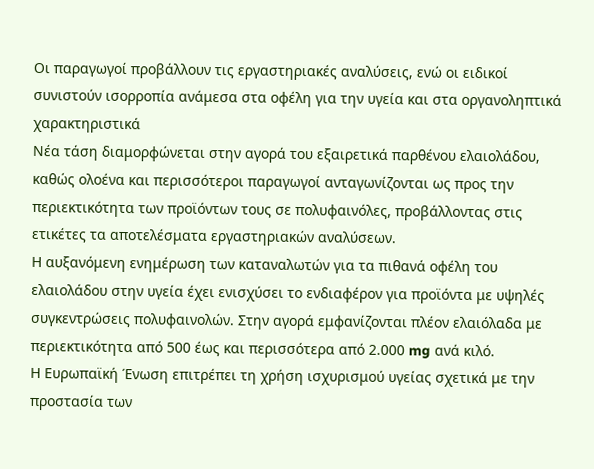Οι παραγωγοί προβάλλουν τις εργαστηριακές αναλύσεις, ενώ οι ειδικοί συνιστούν ισορροπία ανάμεσα στα οφέλη για την υγεία και στα οργανοληπτικά χαρακτηριστικά
Νέα τάση διαμορφώνεται στην αγορά του εξαιρετικά παρθένου ελαιολάδου, καθώς ολοένα και περισσότεροι παραγωγοί ανταγωνίζονται ως προς την περιεκτικότητα των προϊόντων τους σε πολυφαινόλες, προβάλλοντας στις ετικέτες τα αποτελέσματα εργαστηριακών αναλύσεων.
Η αυξανόμενη ενημέρωση των καταναλωτών για τα πιθανά οφέλη του ελαιολάδου στην υγεία έχει ενισχύσει το ενδιαφέρον για προϊόντα με υψηλές συγκεντρώσεις πολυφαινολών. Στην αγορά εμφανίζονται πλέον ελαιόλαδα με περιεκτικότητα από 500 έως και περισσότερα από 2.000 mg ανά κιλό.
Η Ευρωπαϊκή Ένωση επιτρέπει τη χρήση ισχυρισμού υγείας σχετικά με την προστασία των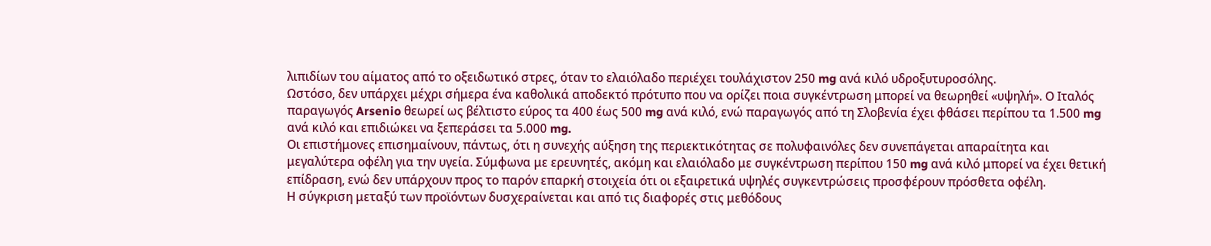λιπιδίων του αίματος από το οξειδωτικό στρες, όταν το ελαιόλαδο περιέχει τουλάχιστον 250 mg ανά κιλό υδροξυτυροσόλης.
Ωστόσο, δεν υπάρχει μέχρι σήμερα ένα καθολικά αποδεκτό πρότυπο που να ορίζει ποια συγκέντρωση μπορεί να θεωρηθεί «υψηλή». Ο Ιταλός παραγωγός Arsenio θεωρεί ως βέλτιστο εύρος τα 400 έως 500 mg ανά κιλό, ενώ παραγωγός από τη Σλοβενία έχει φθάσει περίπου τα 1.500 mg ανά κιλό και επιδιώκει να ξεπεράσει τα 5.000 mg.
Οι επιστήμονες επισημαίνουν, πάντως, ότι η συνεχής αύξηση της περιεκτικότητας σε πολυφαινόλες δεν συνεπάγεται απαραίτητα και μεγαλύτερα οφέλη για την υγεία. Σύμφωνα με ερευνητές, ακόμη και ελαιόλαδο με συγκέντρωση περίπου 150 mg ανά κιλό μπορεί να έχει θετική επίδραση, ενώ δεν υπάρχουν προς το παρόν επαρκή στοιχεία ότι οι εξαιρετικά υψηλές συγκεντρώσεις προσφέρουν πρόσθετα οφέλη.
Η σύγκριση μεταξύ των προϊόντων δυσχεραίνεται και από τις διαφορές στις μεθόδους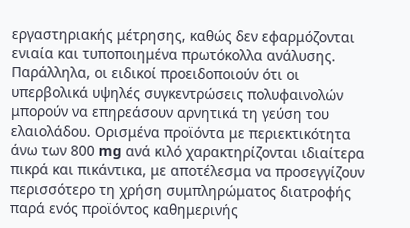εργαστηριακής μέτρησης, καθώς δεν εφαρμόζονται ενιαία και τυποποιημένα πρωτόκολλα ανάλυσης.
Παράλληλα, οι ειδικοί προειδοποιούν ότι οι υπερβολικά υψηλές συγκεντρώσεις πολυφαινολών μπορούν να επηρεάσουν αρνητικά τη γεύση του ελαιολάδου. Ορισμένα προϊόντα με περιεκτικότητα άνω των 800 mg ανά κιλό χαρακτηρίζονται ιδιαίτερα πικρά και πικάντικα, με αποτέλεσμα να προσεγγίζουν περισσότερο τη χρήση συμπληρώματος διατροφής παρά ενός προϊόντος καθημερινής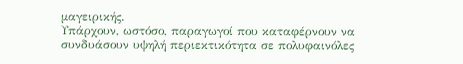μαγειρικής.
Υπάρχουν, ωστόσο, παραγωγοί που καταφέρνουν να συνδυάσουν υψηλή περιεκτικότητα σε πολυφαινόλες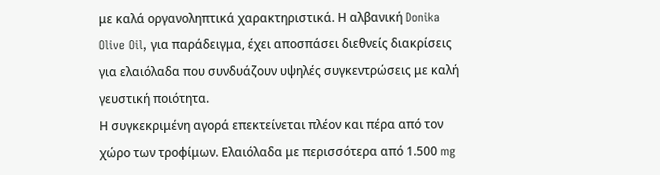με καλά οργανοληπτικά χαρακτηριστικά. Η αλβανική Donika Olive Oil, για παράδειγμα, έχει αποσπάσει διεθνείς διακρίσεις για ελαιόλαδα που συνδυάζουν υψηλές συγκεντρώσεις με καλή γευστική ποιότητα.
Η συγκεκριμένη αγορά επεκτείνεται πλέον και πέρα από τον χώρο των τροφίμων. Ελαιόλαδα με περισσότερα από 1.500 mg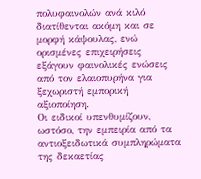πολυφαινολών ανά κιλό διατίθενται ακόμη και σε μορφή κάψουλας, ενώ ορισμένες επιχειρήσεις εξάγουν φαινολικές ενώσεις από τον ελαιοπυρήνα για ξεχωριστή εμπορική αξιοποίηση.
Οι ειδικοί υπενθυμίζουν, ωστόσο, την εμπειρία από τα αντιοξειδωτικά συμπληρώματα της δεκαετίας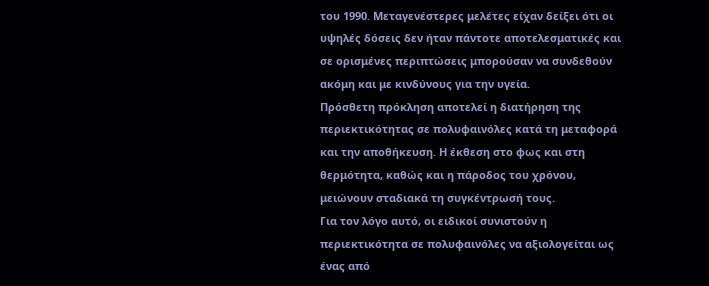του 1990. Μεταγενέστερες μελέτες είχαν δείξει ότι οι υψηλές δόσεις δεν ήταν πάντοτε αποτελεσματικές και σε ορισμένες περιπτώσεις μπορούσαν να συνδεθούν ακόμη και με κινδύνους για την υγεία.
Πρόσθετη πρόκληση αποτελεί η διατήρηση της περιεκτικότητας σε πολυφαινόλες κατά τη μεταφορά και την αποθήκευση. Η έκθεση στο φως και στη θερμότητα, καθώς και η πάροδος του χρόνου, μειώνουν σταδιακά τη συγκέντρωσή τους.
Για τον λόγο αυτό, οι ειδικοί συνιστούν η περιεκτικότητα σε πολυφαινόλες να αξιολογείται ως ένας από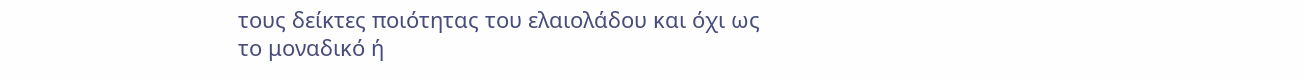τους δείκτες ποιότητας του ελαιολάδου και όχι ως το μοναδικό ή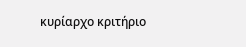κυρίαρχο κριτήριο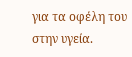για τα οφέλη του στην υγεία.